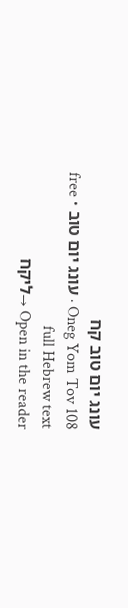עונג יום טוב קח
Oneg Yom Tov 108 · עונג יום טוב · free full Hebrew text
Open in the reader →ליקח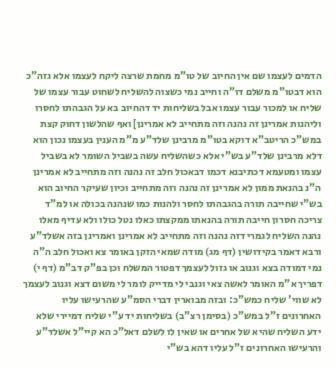הדמים לעצמו שם אין החיוב של טו"מ מחמת שרצה ליקח לעצמו אלא גזה"כ הוא דבטו"מ משלם דו"ה וחייב נמי כשצוה להשליח לשחוט עבור עצמו של שליח או למכור עבור עצמו אבל בשליחות יד דהחיוב בא על הגבהתו לחסרו וליהנות אמרינן זה נהנה וזה מתחייב לא אמרינן] ואף שהלשון דחוק קצת במש"כ הריטב"א דוקא בטו"מ מרבינן שלד"ע מ"מ הענין בעצמו נכון הוא דלא מרבינן שלד"ע בש"י אלא כשהשליח עשה בשביל השומר לא בשביל עצמו ומטעמא דכתיבנא דכמו דבאכול חלב זה נהנה וזה מתחייב לא אמרינן ה"נ בהנאת ממון לא אמרינן זה נהנה וזה מתחייב וכיון שעיקר החיוב הוא בש"י שחייבה תורה בהגבהתו לחסר ולהנות כמו שנהנה בכולה או למ"ד צריכה חסרון חייבה תורה בהנאתו ממקצתו כאלו נטל כולו ולא עדיף מאלו נהנה השליח לגמרי דזה נהנה וזה מתחייב לא אמרינן ואמרינן בזה אשלד"ע ורבא דאמר בקידושין (דף מג) מודה שמאי הזקן באומר צא ואכול חלב ה"ה נמי דמודה בצא וגנוב או גזול לעצמך דפטור המשלח וכן בפ"ק דב"מ (דף י) דפריך א"מ האומר לאשה צאי וגנבי לי מדייק לומר לי משום דצא וגנוב לעצמך לא שווי' שליח כמש"כ: ובזה מבוארין דברי הסמ"ע שהרעישו עליו האחרונים ז"ל במש"כ (בסימן רצ"ב) בשליחות יד ע"י שליח דמיירי שלא ידע השליח שהיא של אחרים או שאין לו לשלם דאל"כ הא קיי"ל אשלד"ע והרעישו האחרונים ז"ל עליו דהא בש"י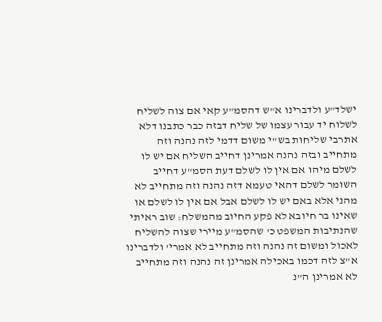ישלד"ע ולדברינו א"ש דהסמ"ע קאי אם צוה לשליח לשלוח יד עבור עצמו של שליח דבזה כבר כתבנו דלא אתרבי שליחות בש"י משום דדמי לזה נהנה וזה מתחייב ובזה נהנה אמרינן דחייב השליח אם יש לו לשלם מיהו אם אין לו לשלם דעת הסמ"ע דחייב השומר לשלם דהאי טעמא דזה נהנה וזה מתחייב לא מהני אלא באם יש לו לשלם אבל אם אין לו לשלם או שאינו בר חיובא לא פקע החיוב מהמשלח: שוב ראיתי שהנתיבות המשפט כ' שהסמ"ע מיירי שצוה להשליח לאכול ומשום זה נהנה וזה מתחייב לא אמרי' ולדברינו א"צ לזה דכמו באכילה אמרינן זה נהנה וזה מתחייב לא אמרינן ה"נ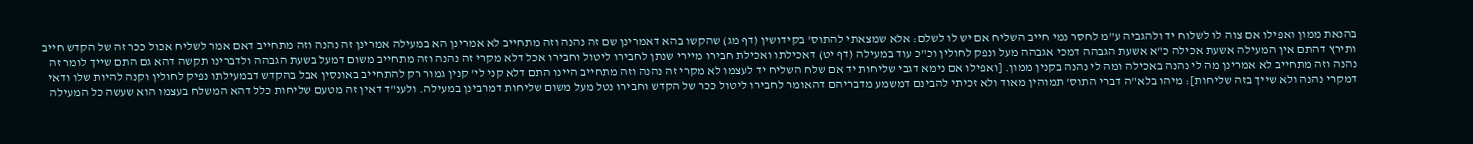בהנאת ממון ואפילו אם צוה לו לשלוח יד ולהגביה ע"מ לחסר נמי חייב השליח אם יש לו לשלם: אלא שמצאתי להתוס' בקידושין (דף מג) שהקשו בהא דאמרינן שם זה נהנה וזה מתחייב לא אמרינן הא במעילה אמרינן זה נהנה וזה מתחייב דאם אמר לשליח אכול ככר זה של הקדש חייב ותירץ דהתם אין המעילה אשעת אכילה כ"א אשעת הגבהה דמכי אגבהה מעל ונפק לחולין וכ"כ עוד במעילה (דף יט) דאכילתו ואכילת חבירו מיירי שנתן לחבירו ליטול וחבירו אכל דלא מקרי זה נהנה וזה מתחייב משום דמעל בשעת הגבהה ולדברינו תקשה דהא גם התם שייך לומר זה נהנה וזה מתחייב לא אמרינן מה לי נהנה באכילה ומה לי נהנה בקנין ממון. [ואפילו אם נימא דגבי שליחות יד אם שלח השליח יד לעצמו לא מקרי זה נהנה וזה מתחייב היינו התם דלא קני לי' קנין גמור רק להתחייב באונסין אבל בהקדש דבמעילתו נפיק לחולין וקנה להיות שלו ודאי דמקרי נהנה ולא שייך בזה שליחות]: מיהו בלא"ה דברי התוס' תמוהין מאוד ולא זכיתי להבינם דמשמע מדבריהם דהאומר לחבירו ליטול ככר של הקדש וחבירו נטל מעל משום שליחות דמרבינן במעילה. ולענ"ד דאין זה מטעם שליחות כלל דהא המשלח בעצמו הוא שעשה כל המעילה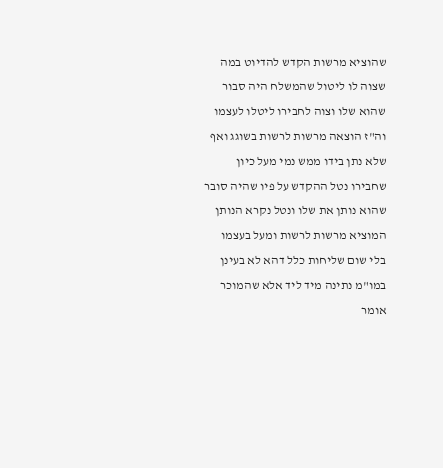שהוציא מרשות הקדש להדיוט במה שצוה לו ליטול שהמשלח היה סבור שהוא שלו וצוה לחבירו ליטלו לעצמו וה"ז הוצאה מרשות לרשות בשוגג ואף שלא נתן בידו ממש נמי מעל כיון שחבירו נטל ההקדש על פיו שהיה סובר שהוא נותן את שלו ונטל נקרא הנותן המוציא מרשות לרשות ומעל בעצמו בלי שום שליחות כלל דהא לא בעינן במו"מ נתינה מיד ליד אלא שהמוכר אומר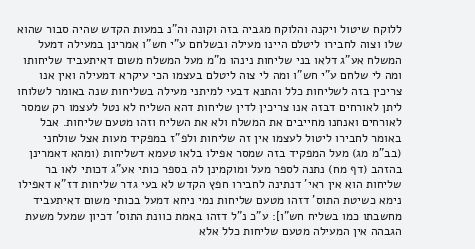ללוקח שיטול ויקנה והלוקח מגביה בזה וקונה וה"נ במעות הקדש שהיה סבור שהוא שלו וצוה לחבירו ליטלם היינו מעילה ובשלחם ע"י חש"ו אמרינן במעילה דמעל המשלח אע"ג דלאו בני שליחות נינהו מ"מ מעל המשלח משום דאיתעביד שליחותו ומה לי שלחם ע"י חש"ו ומה לי צוה ליטלם בעצמו הכי עיקרא דמעילה ואין אנו צריכין בזה לשליחות כלל והתנא דבעי למיתני מעילה בשליחות שנה באומר לשלוחו ליתן לאורחים דבזה אנו צריכין לדין שליחות דהא השליח לא נטל לעצמו רק שמסר לאורחים ואנחנו מחייבים את המשלח ולא את השליח וזהו מטעם שליחות. אבל באומר לחבירו ליטול לעצמו אין זה שליחות ולפ"ז במפקיד מעות אצל שולחני (בב"מ מג) מעל המפקיד בזה שמסר אפילו בלאו טעמא דשליחות (ומהא דאמרינן בהזהב (דף מח) נתנה לספר מעל ומוקמינן לה בספר כותי אע"ג דכותי לאו בר שליחות הוא אין ראי' דנתינה לחבירו חפץ הקדש לא בעי גדר שליחות דז"א דאפילו נימא כשיטת התוס' דזהו מטעם שליחות נמי ניחא דמעל בכותי משום דאיתעביד מחשבתו כמו בשליח חש"ו]: ע"כ נ"ל דזהו באמת כוונת התוס' דכיון שמעל משעת הגבהה אין המעילה מטעם שליחות כלל אלא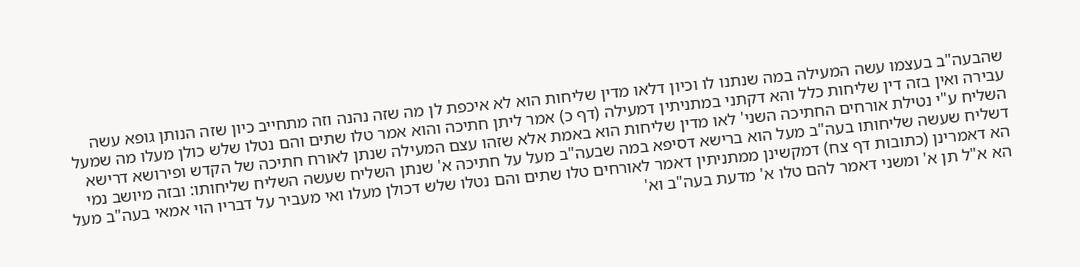שהבעה"ב בעצמו עשה המעילה במה שנתנו לו וכיון דלאו מדין שליחות הוא לא איכפת לן מה שזה נהנה וזה מתחייב כיון שזה הנותן גופא עשה עבירה ואין בזה דין שליחות כלל והא דקתני במתניתין דמעילה (דף כ) אמר ליתן חתיכה והוא אמר טלו שתים והם נטלו שלש כולן מעלו מה שמעל השליח ע"י נטילת אורחים החתיכה השני' לאו מדין שליחות הוא באמת אלא שזהו עצם המעילה שנתן לאורח חתיכה של הקדש ופירושא דרישא דשליח שעשה שליחותו בעה"ב מעל הוא ברישא דסיפא במה שבעה"ב מעל על חתיכה א' שנתן השליח שעשה השליח שליחותו: ובזה מיושב נמי הא דאמרינן (כתובות דף צח) דמקשינן ממתניתין דאמר לאורחים טלו שתים והם נטלו שלש דכולן מעלו ואי מעביר על דבריו הוי אמאי בעה"ב מעל הא א"ל תן א' ומשני דאמר להם טלו א' מדעת בעה"ב וא'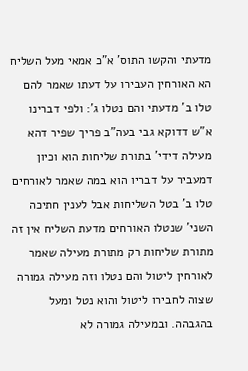מדעתי והקשו התוס' א"כ אמאי מעל השליח הא האורחין העבירו על דעתו שאמר להם טלו ב' מדעתי והם נטלו ג': ולפי דברינו א"ש דדוקא גבי בעה"ב פריך שפיר דהא מעילה דידי' בתורת שליחות הוא וכיון דמעביר על דבריו הוא במה שאמר לאורחים טלו ב' בטל השליחות אבל לענין חתיכה השני' שנטלו האורחים מדעת השליח אין זה מתורת שליחות רק מתורת מעילה שאמר לאורחין ליטול והם נטלו וזה מעילה גמורה שצוה לחבירו ליטול והוא נטל ומעל בהגבהה. ובמעילה גמורה לא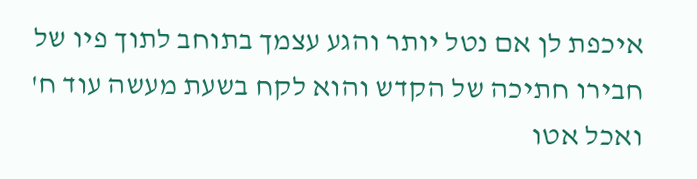איכפת לן אם נטל יותר והגע עצמך בתוחב לתוך פיו של חבירו חתיכה של הקדש והוא לקח בשעת מעשה עוד ח' ואכל אטו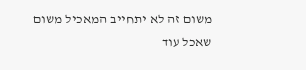משום זה לא יתחייב המאכיל משום שאכל עוד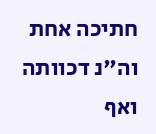חתיכה אחת וה"נ דכוותה ואף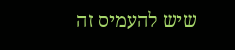שיש להעמיס זה